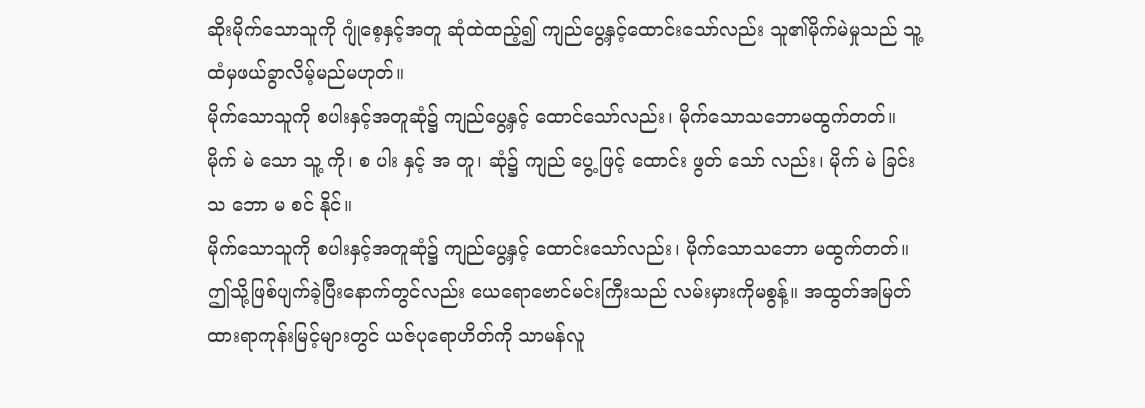ဆိုးမိုက်သောသူကို ဂျုံစေ့နှင့်အတူ ဆုံထဲထည့်၍ ကျည်ပွေ့နှင့်ထောင်းသော်လည်း သူ၏မိုက်မဲမှုသည် သူ့ထံမှဖယ်ခွာလိမ့်မည်မဟုတ်။
မိုက်သောသူကို စပါးနှင့်အတူဆုံ၌ ကျည်ပွေ့နှင့် ထောင်သော်လည်း၊ မိုက်သောသဘောမထွက်တတ်။
မိုက် မဲ သော သူ့ ကို၊ စ ပါး နှင့် အ တူ၊ ဆုံ၌ ကျည် ပွေ့ ဖြင့် ထောင်း ဖွတ် သော် လည်း၊ မိုက် မဲ ခြင်း သ ဘော မ စင် နိုင်။
မိုက်သောသူကို စပါးနှင့်အတူဆုံ၌ ကျည်ပွေ့နှင့် ထောင်းသော်လည်း၊ မိုက်သောသဘော မထွက်တတ်။
ဤသို့ဖြစ်ပျက်ခဲ့ပြီးနောက်တွင်လည်း ယေရောဗောင်မင်းကြီးသည် လမ်းမှားကိုမစွန့်။ အထွတ်အမြတ်ထားရာကုန်းမြင့်များတွင် ယဇ်ပုရောဟိတ်ကို သာမန်လူ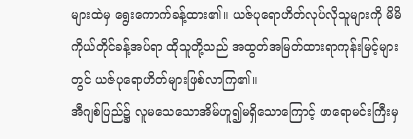များထဲမှ ရွေးကောက်ခန့်ထား၏။ ယဇ်ပုရောဟိတ်လုပ်လိုသူများကို မိမိကိုယ်တိုင်ခန့်အပ်ရာ ထိုသူတို့သည် အထွတ်အမြတ်ထားရာကုန်းမြင့်များတွင် ယဇ်ပုရောဟိတ်များဖြစ်လာကြ၏။
အီဂျစ်ပြည်၌ လူမသေသောအိမ်ဟူ၍မရှိသောကြောင့် ဖာရောမင်းကြီးမှ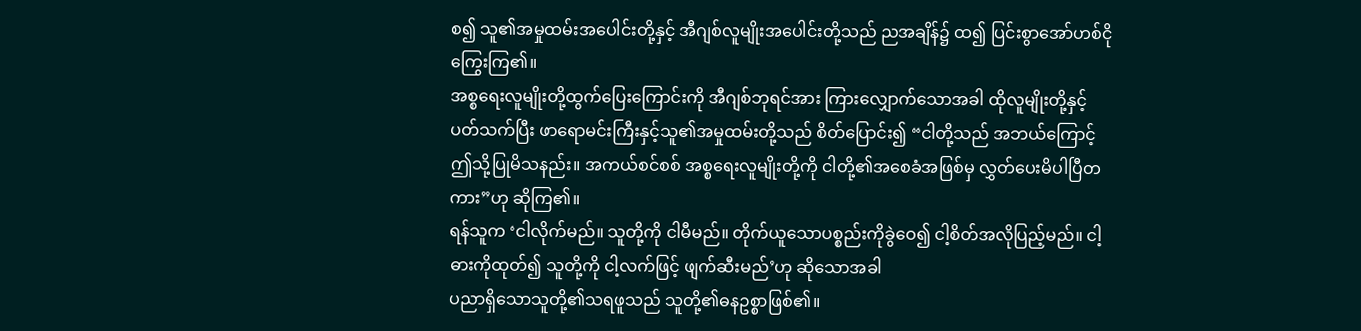စ၍ သူ၏အမှုထမ်းအပေါင်းတို့နှင့် အီဂျစ်လူမျိုးအပေါင်းတို့သည် ညအချိန်၌ ထ၍ ပြင်းစွာအော်ဟစ်ငိုကြွေးကြ၏။
အစ္စရေးလူမျိုးတို့ထွက်ပြေးကြောင်းကို အီဂျစ်ဘုရင်အား ကြားလျှောက်သောအခါ ထိုလူမျိုးတို့နှင့်ပတ်သက်ပြီး ဖာရောမင်းကြီးနှင့်သူ၏အမှုထမ်းတို့သည် စိတ်ပြောင်း၍ “ငါတို့သည် အဘယ်ကြောင့် ဤသို့ပြုမိသနည်း။ အကယ်စင်စစ် အစ္စရေးလူမျိုးတို့ကို ငါတို့၏အစေခံအဖြစ်မှ လွှတ်ပေးမိပါပြီတကား”ဟု ဆိုကြ၏။
ရန်သူက ‘ငါလိုက်မည်။ သူတို့ကို ငါမီမည်။ တိုက်ယူသောပစ္စည်းကိုခွဲဝေ၍ ငါ့စိတ်အလိုပြည့်မည်။ ငါ့ဓားကိုထုတ်၍ သူတို့ကို ငါ့လက်ဖြင့် ဖျက်ဆီးမည်’ဟု ဆိုသောအခါ
ပညာရှိသောသူတို့၏သရဖူသည် သူတို့၏ဓနဥစ္စာဖြစ်၏။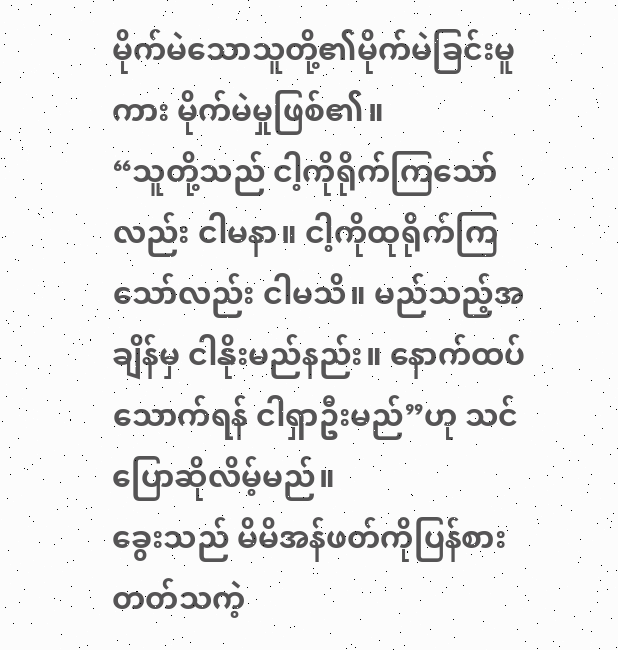မိုက်မဲသောသူတို့၏မိုက်မဲခြင်းမူကား မိုက်မဲမှုဖြစ်၏။
“သူတို့သည် ငါ့ကိုရိုက်ကြသော်လည်း ငါမနာ။ ငါ့ကိုထုရိုက်ကြသော်လည်း ငါမသိ။ မည်သည့်အချိန်မှ ငါနိုးမည်နည်း။ နောက်ထပ်သောက်ရန် ငါရှာဦးမည်”ဟု သင်ပြောဆိုလိမ့်မည်။
ခွေးသည် မိမိအန်ဖတ်ကိုပြန်စားတတ်သကဲ့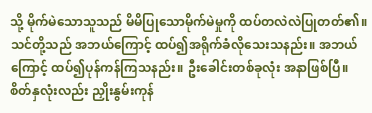သို့ မိုက်မဲသောသူသည် မိမိပြုသောမိုက်မဲမှုကို ထပ်တလဲလဲပြုတတ်၏။
သင်တို့သည် အဘယ်ကြောင့် ထပ်၍အရိုက်ခံလိုသေးသနည်း။ အဘယ်ကြောင့် ထပ်၍ပုန်ကန်ကြသနည်း။ ဦးခေါင်းတစ်ခုလုံး အနာဖြစ်ပြီ။ စိတ်နှလုံးလည်း ညှိုးနွမ်းကုန်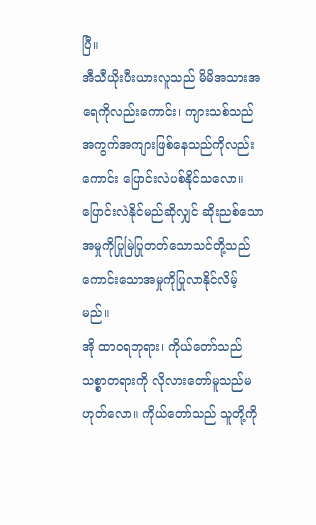ပြီ။
အီသီယိုးပီးယားလူသည် မိမိအသားအရေကိုလည်းကောင်း၊ ကျားသစ်သည် အကွက်အကျားဖြစ်နေသည်ကိုလည်းကောင်း ပြောင်းလဲပစ်နိုင်သလော။ ပြောင်းလဲနိုင်မည်ဆိုလျှင် ဆိုးညစ်သောအမှုကိုပြုမြဲပြုတတ်သောသင်တို့သည် ကောင်းသောအမှုကိုပြုလာနိုင်လိမ့်မည်။
အို ထာဝရဘုရား၊ ကိုယ်တော်သည် သစ္စာတရားကို လိုလားတော်မူသည်မဟုတ်လော။ ကိုယ်တော်သည် သူတို့ကို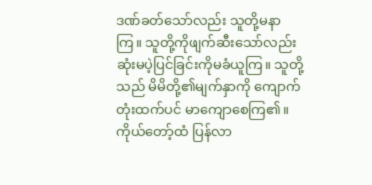ဒဏ်ခတ်သော်လည်း သူတို့မနာကြ။ သူတို့ကိုဖျက်ဆီးသော်လည်း ဆုံးမပဲ့ပြင်ခြင်းကိုမခံယူကြ။ သူတို့သည် မိမိတို့၏မျက်နှာကို ကျောက်တုံးထက်ပင် မာကျောစေကြ၏။ ကိုယ်တော့်ထံ ပြန်လာ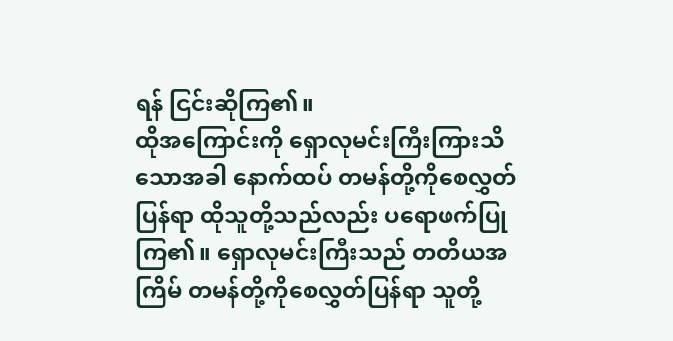ရန် ငြင်းဆိုကြ၏။
ထိုအကြောင်းကို ရှောလုမင်းကြီးကြားသိသောအခါ နောက်ထပ် တမန်တို့ကိုစေလွှတ်ပြန်ရာ ထိုသူတို့သည်လည်း ပရောဖက်ပြုကြ၏။ ရှောလုမင်းကြီးသည် တတိယအကြိမ် တမန်တို့ကိုစေလွှတ်ပြန်ရာ သူတို့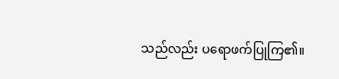သည်လည်း ပရောဖက်ပြုကြ၏။